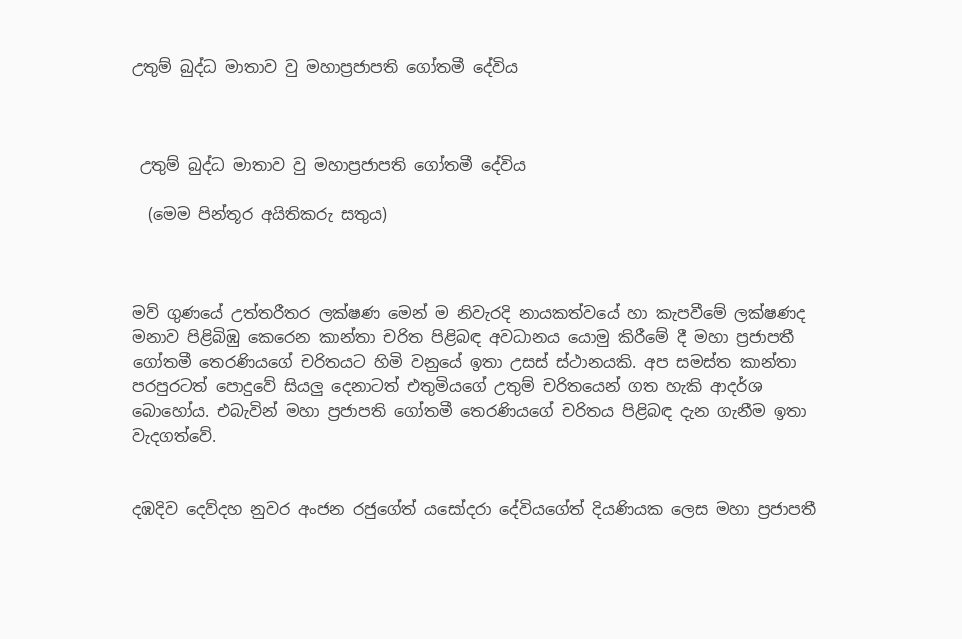උතුම් බුද්ධ මාතාව වු මහාප්‍රජාපති ගෝතමී දේවිය



 උතුම් බුද්ධ මාතාව වු මහාප්‍රජාපති ගෝතමී දේවිය

  (මෙම පින්තූර අයිතිකරු සතුය)



මව් ගුණයේ උත්තරීතර ලක්ෂණ මෙන් ම නිවැරදි නායකත්වයේ හා කැපවීමේ ලක්ෂණද මනාව පිළිබිඹු කෙරෙන කාන්තා චරිත පිළිබඳ අවධානය යොමු කිරීමේ දී මහා ප්‍රජාපතී ගෝතමී තෙරණියගේ චරිතයට හිමි වනුයේ ඉතා උසස් ස්ථානයකි. අප සමස්ත කාන්තා පරපුරටත් පොදුවේ සියලු දෙනාටත් එතුමියගේ උතුම් චරිතයෙන් ගත හැකි ආදර්ශ බොහෝය. එබැවින් මහා ප්‍රජාපති ගෝතමී තෙරණියගේ චරිතය පිළිබඳ දැන ගැනීම ඉතා වැදගත්වේ.


දඹදිව දෙව්දහ නුවර අංජන රජුගේත් යසෝදරා දේවියගේත් දියණියක ලෙස මහා ප්‍රජාපතී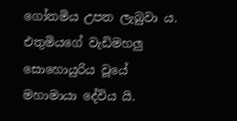ගෝතමිය උපත ලැබුවා ය. එතුමියගේ වැඩිමහලු සොහොයුරිය වූයේ මහාමායා දේවිය යි.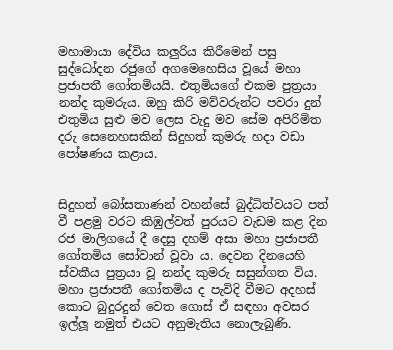මහාමායා දේවිය කලුරිය කිරීමෙන් පසු සුද්ධෝදන රජුගේ අගමෙහෙසිය වූයේ මහා ප්‍රජාපතී ගෝතමියයි. එතුමියගේ එකම පුත්‍රයා නන්ද කුමරුය. ඔහු කිරි මව්වරුන්ට පවරා දුන් එතුමිය සුළු මව ලෙස වැදු මව සේම අපිරිමිත දරු සෙනෙහසකින් සිදුහත් කුමරු හදා වඩා පෝෂණය කළාය.


සිදුහත් බෝසතාණන් වහන්සේ බුද්ධිත්වයට පත් වී පළමු වරට කිඹුල්වත් පුරයට වැඩම කළ දින රජ මාලිගයේ දී දෙසු දහම් අසා මහා ප්‍රජාපතී ගෝතමිය සෝවාන් වූවා ය. දෙවන දිනයෙහි ස්වකීය පුත්‍රයා වූ නන්ද කුමරු සසුන්ගත විය. මහා ප්‍රජාපතී ගෝතමිය ද පැවිදි වීමට අදහස් කොට බුදුරදුන් වෙත ගොස් ඒ සඳහා අවසර ඉල්ලූ නමුත් එයට අනුමැතිය නොලැබුණි.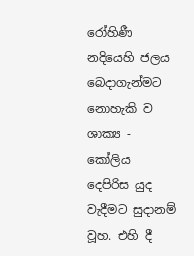රෝහිණී නදියෙහි ජලය බෙදාගැන්මට නොහැකි ව ශාක්‍ය - කෝලිය දෙපිරිස යුද වැදීමට සුදානම් වූහ. එහි දී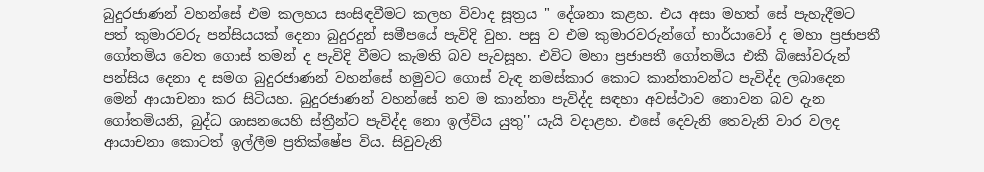බුදුරජාණන් වහන්සේ එම කලහය සංසිඳවීමට කලහ විවාද සූත්‍රය " දේශනා කළහ. එය අසා මහත් සේ පැහැදීමට පත් කුමාරවරු පන්සියයක් දෙනා බුදුරදුන් සමීපයේ පැවිදි වුහ. පසු ව එම කුමාරවරුන්ගේ භාර්යාවෝ ද මහා ප්‍රජාපතී ගෝතමිය වෙත ගොස් තමන් ද පැවිදි වීමට කැමති බව පැවසූහ. එවිට මහා ප්‍රජාපතී ගෝතමිය එකී බිසෝවරුන් පන්සිය දෙනා ද සමග බුදුරජාණන් වහන්සේ හමුවට ගොස් වැඳ නමස්කාර කොට කාන්තාවන්ට පැවිද්ද ලබාදෙන මෙන් ආයාචනා කර සිටියහ. බුදුරජාණන් වහන්සේ තව ම කාන්තා පැවිද්ද සඳහා අවස්ථාව නොවන බව දැන ගෝතමියනි, බුද්ධ ශාසනයෙහි ස්ත්‍රීන්ට පැවිද්ද නො ඉල්විය යුතු'' යැයි වදාළහ. එසේ දෙවැනි තෙවැනි වාර වලද ආයාචනා කොටත් ඉල්ලීම ප්‍රතික්ෂේප විය. සිවුවැනි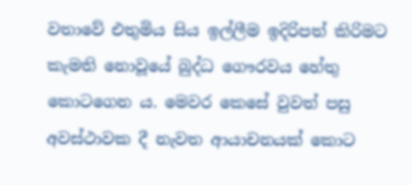වතාවේ එතුමිය සිය ඉල්ලීම ඉදිරිපත් කිරිමට කැමති නොවූයේ බුද්ධ ගෞරවය හේතු කොටගෙන ය. මෙවර කෙසේ වුවත් පසු අවස්ථාවක දී නැවත ආයාචනයක් කොට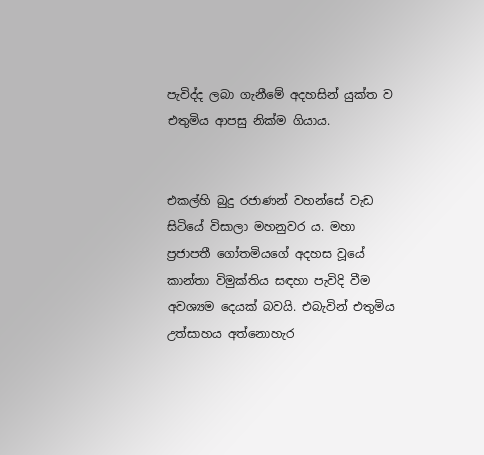පැවිද්ද ලබා ගැනීමේ අදහසින් යුක්ත ව එතුමිය ආපසු නික්ම ගියාය.


එකල්හි බුදු රජාණන් වහන්සේ වැඩ සිටියේ විසාලා මහනුවර ය. මහා ප්‍රජාපතී ගෝතමියගේ අදහස වූයේ කාන්තා විමුක්තිය සඳහා පැවිදි වීම අවශ්‍යම දෙයක් බවයි. එබැවින් එතුමිය උත්සාහය අත්නොහැර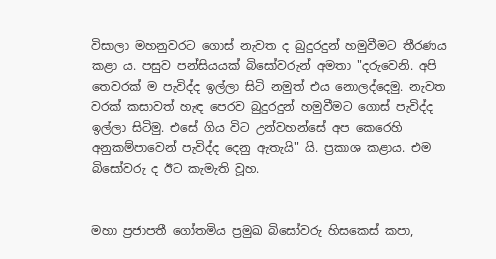විසාලා මහනුවරට ගොස් නැවත ද බුදුරදුන් හමුවීමට තීරණය කළා ය. පසුව පන්සියයක් බිසෝවරුන් අමතා "දරුවෙනි. අපි තෙවරක් ම පැවිද්ද ඉල්ලා සිටි නමුත් එය නොලද්දෙමු. නැවත වරක් කසාවත් හැඳ පෙරව බුදුරදුන් හමුවීමට ගොස් පැවිද්ද ඉල්ලා සිටිමු. එසේ ගිය විට උන්වහන්සේ අප කෙරෙහි අනුකම්පාවෙන් පැවිද්ද දෙනු ඇතැයි" යි. ප්‍රකාශ කළාය. එම බිසෝවරු ද ඊට කැමැති වූහ.


මහා ප්‍රජාපතී ගෝතමිය ප්‍රමුඛ බිසෝවරු හිසකෙස් කපා,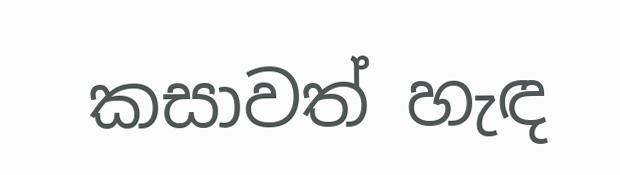කසාවත් හැඳ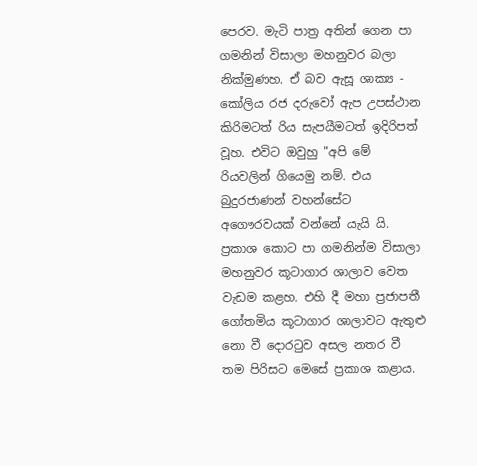පෙරව. මැටි පාත්‍ර අතින් ගෙන පා ගමනින් විසාලා මහනුවර බලා නික්මුණහ. ඒ බව ඇසූ ශාක්‍ය - කෝලිය රජ දරුවෝ ඇප උපස්ථාන කිරිමටත් රිය සැපයීමටත් ඉදිරිපත් වූහ. එවිට ඔවුහු "අපි මේ රියවලින් ගියෙමු නම්. එය බුදුරජාණන් වහන්සේට අගෞරවයක් වන්නේ යැයි යි. ප්‍රකාශ කොට පා ගමනින්ම විසාලා මහනුවර කූටාගාර ශාලාව වෙත වැඩම කළහ. එහි දී මහා ප්‍රජාපතී ගෝතමිය කූටාගාර ශාලාවට ඇතුළු නො වී දොරටුව අසල නතර වී තම පිරිසට මෙසේ ප්‍රකාශ කළාය.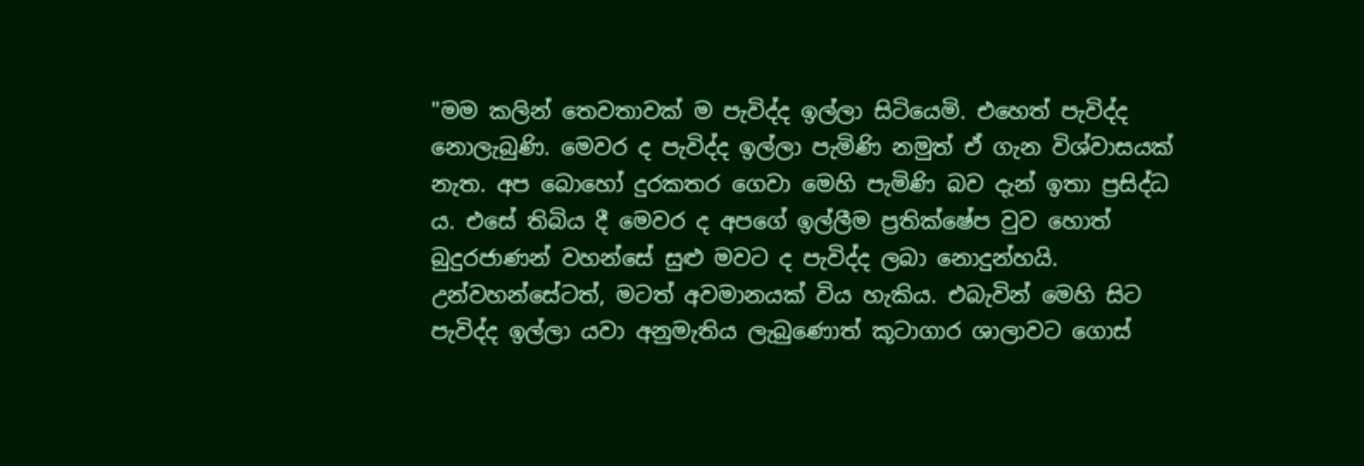"මම කලින් තෙවතාවක් ම පැවිද්ද ඉල්ලා සිටියෙමි. එහෙත් පැවිද්ද නොලැබුණි. මෙවර ද පැවිද්ද ඉල්ලා පැමිණි නමුත් ඒ ගැන විශ්වාසයක් නැත. අප බොහෝ දුරකතර ගෙවා මෙහි පැමිණි බව දැන් ඉතා ප්‍රසිද්ධ ය. එසේ තිබිය දී මෙවර ද අපගේ ඉල්ලීම ප්‍රතික්ෂේප වුව හොත් බුදුරජාණන් වහන්සේ සුළු මවට ද පැවිද්ද ලබා නොදුන්හයි. උන්වහන්සේටත්, මටත් අවමානයක් විය හැකිය. එබැවින් මෙහි සිට පැවිද්ද ඉල්ලා යවා අනුමැතිය ලැබුණොත් කූටාගාර ශාලාවට ගොස්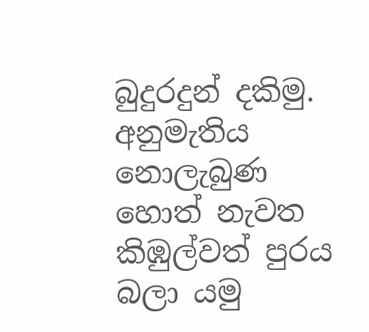බුදුරදුන් දකිමු. අනුමැතිය නොලැබුණ හොත් නැවත කිඹුල්වත් පුරය බලා යමු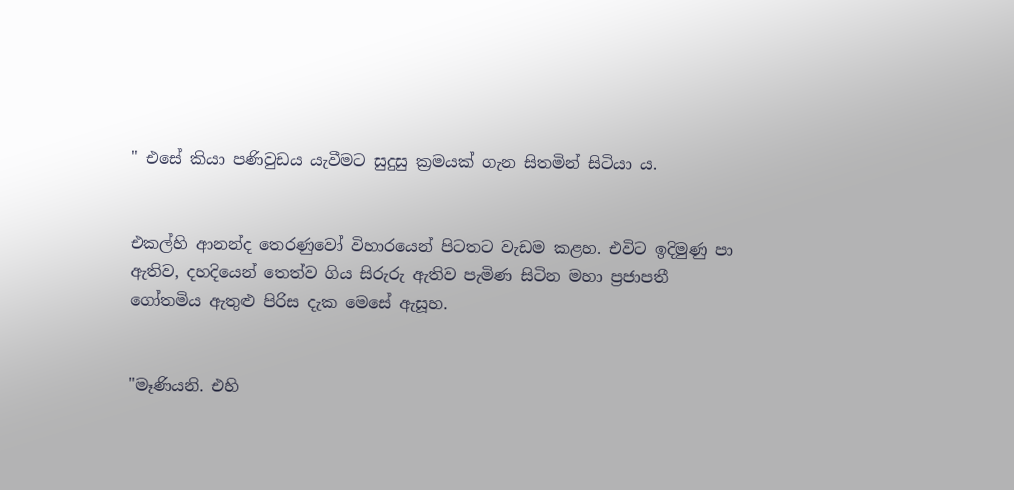" එසේ කියා පණිවුඩය යැවීමට සුදුසු ක්‍රමයක් ගැන සිතමින් සිටියා ය.


එකල්හි ආනන්ද තෙරණුවෝ විහාරයෙන් පිටතට වැඩම කළහ. එවිට ඉදිමුණු පා ඇතිව, දහදියෙන් තෙත්ව ගිය සිරුරු ඇතිව පැමිණ සිටින මහා ප්‍රජාපතී ගෝතමිය ඇතුළු පිරිස දැක මෙසේ ඇසූහ.


"මෑණියනි. එහි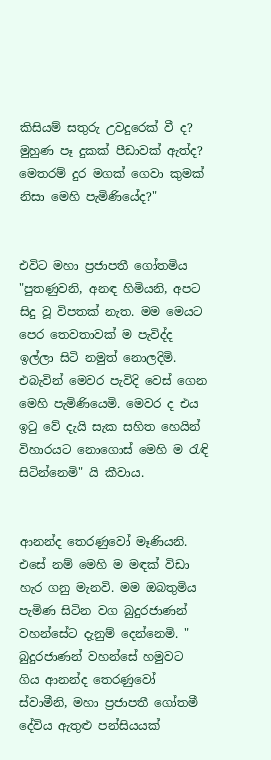කිසියම් සතුරු උවදුරෙක් වී ද? මුහුණ පෑ දුකක් පීඩාවක් ඇත්ද? මෙතරම් දුර මගක් ගෙවා කුමක් නිසා මෙහි පැමිණියේද?"


එවිට මහා ප්‍රජාපතී ගෝතමිය "පුතණුවනි, අනඳ හිමියනි, අපට සිදු වූ විපතක් නැත. මම මෙයට පෙර තෙවතාවක් ම පැවිද්ද ඉල්ලා සිටි නමුත් නොලදිමි. එබැවින් මෙවර පැවිදි වෙස් ගෙන මෙහි පැමිණියෙමි. මෙවර ද එය ඉටු වේ දැයි සැක සහිත හෙයින් විහාරයට නොගොස් මෙහි ම රැඳි සිටින්නෙමි" යි කීවාය.


ආනන්ද තෙරණුවෝ මෑණියනි. එසේ නම් මෙහි ම මඳක් විඩා හැර ගනු මැනවි. මම ඔබතුමිය පැමිණ සිටින වග බුදුරජාණන් වහන්සේට දැනුම් දෙන්නෙමි. " බුදුරජාණන් වහන්සේ හමුවට ගිය ආනන්ද තෙරණුවෝ ස්වාමීනි, මහා ප්‍රජාපතී ගෝතමී දේවිය ඇතුළු පන්සියයක්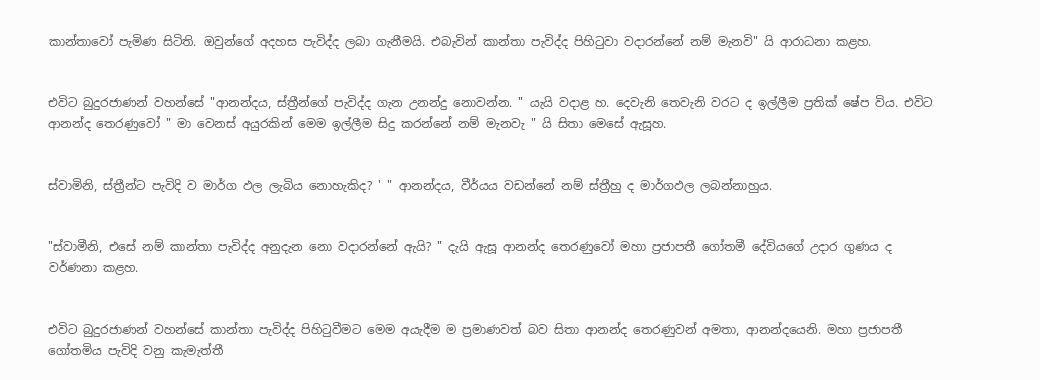කාන්තාවෝ පැමිණ සිටිති. ඔවුන්ගේ අදහස පැවිද්ද ලබා ගැනීමයි. එබැවින් කාන්තා පැවිද්ද පිහිටුවා වදාරන්නේ නම් මැනවි" යි ආරාධනා කළහ.


එවිට බුදුරජාණන් වහන්සේ "ආනන්දය, ස්ත්‍රීන්ගේ පැවිද්ද ගැන උනන්දු නොවන්න. " යැයි වදාළ හ. දෙවැනි තෙවැනි වරට ද ඉල්ලීම ප්‍රතික් ෂේප විය. එවිට ආනන්ද තෙරණුවෝ " මා වෙනස් අයුරකින් මෙම ඉල්ලීම සිදු කරන්නේ නම් මැනවැ " යි සිතා මෙසේ ඇසූහ.


ස්වාමිනි, ස්ත්‍රීන්ට පැවිදි ව මාර්ග ඵල ලැබිය නොහැකිද? ' " ආනන්දය, වීර්යය වඩන්නේ නම් ස්ත්‍රීහු ද මාර්ගඵල ලබන්නාහුය.


"ස්වාමීනි, එසේ නම් කාන්තා පැවිද්ද අනුදැන නො වදාරන්නේ ඇයි? " දැයි ඇසූ ආනන්ද තෙරණුවෝ මහා ප්‍රජාපතී ගෝතමී දේවියගේ උදාර ගුණය ද වර්ණනා කළහ.


එවිට බුදුරජාණන් වහන්සේ කාන්තා පැවිද්ද පිහිටුවීමට මෙම අයැදීම ම ප්‍රමාණවත් බව සිතා ආනන්ද තෙරණුවන් අමතා, ආනන්දයෙනි. මහා ප්‍රජාපතී ගෝතමිය පැවිදි වනු කැමැත්තී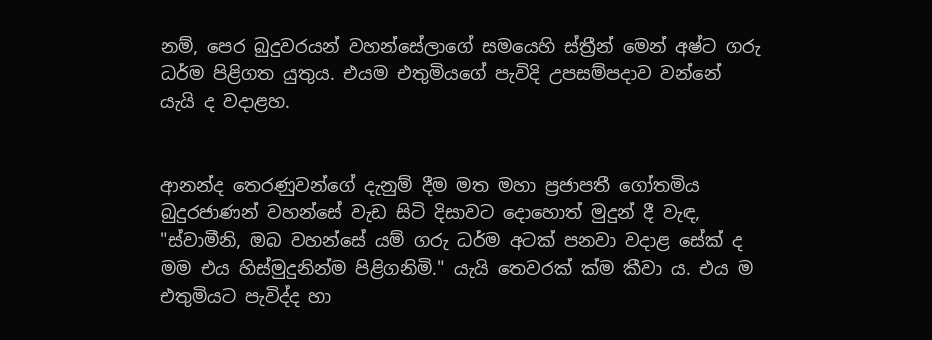නම්, පෙර බුදුවරයන් වහන්සේලාගේ සමයෙහි ස්ත්‍රීන් මෙන් අෂ්ට ගරු ධර්ම පිළිගත යුතුය. එයම එතුමියගේ පැවිදි උපසම්පදාව වන්නේ යැයි ද වදාළහ.


ආනන්ද තෙරණුවන්ගේ දැනුම් දීම මත මහා ප්‍රජාපතී ගෝතමිය බුදුරජාණන් වහන්සේ වැඩ සිටි දිසාවට දොහොත් මුදුන් දී වැඳ, "ස්වාමීනි, ඔබ වහන්සේ යම් ගරු ධර්ම අටක් පනවා වදාළ සේක් ද මම එය හිස්මුදුනින්ම පිළිගනිමි." යැයි තෙවරක් ක්ම කීවා ය. එය ම එතුමියට පැවිද්ද හා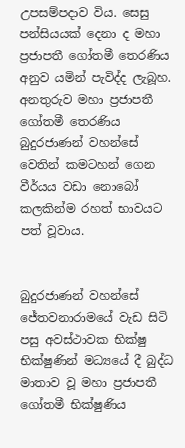උපසම්පදාව විය. සෙසු පන්සියයක් දෙනා ද මහා ප්‍රජාපතී ගෝතමී තෙරණිය අනුව යමින් පැවිද්ද ලැබූහ. අනතුරුව මහා ප්‍රජාපතී ගෝතමී තෙරණිය බුදුරජාණන් වහන්සේ වෙතින් කමටහන් ගෙන වීර්යය වඩා නොබෝ කලකින්ම රහත් භාවයට පත් වූවාය.


බුදුරජාණන් වහන්සේ ජේතවනාරාමයේ වැඩ සිටි පසු අවස්ථාවක භික්ෂු භික්ෂුණින් මධ්‍යයේ දී බුද්ධ මාතාව වූ මහා ප්‍රජාපතී ගෝතමී භික්ෂුණිය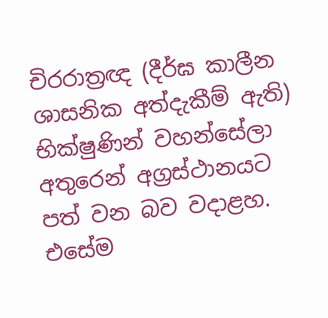චිරරාත්‍රඥ (දීර්ඝ කාලීන ශාසනික අත්දැකීම් ඇති) භික්ෂුණින් වහන්සේලා අතුරෙන් අග්‍රස්ථානයට පත් වන බව වදාළහ. එසේම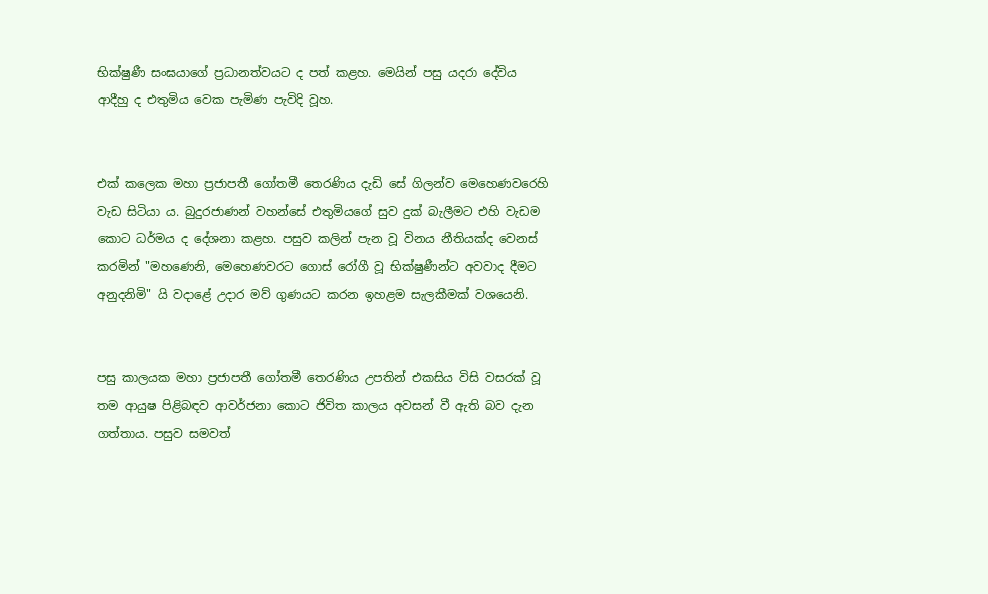භික්ෂුණී සංඝයාගේ ප්‍රධානත්වයට ද පත් කළහ. මෙයින් පසු යදරා දේවිය ආදීහු ද එතුමිය වෙක පැමිණ පැවිදි වූහ.


එක් කලෙක මහා ප්‍රජාපතී ගෝතමී තෙරණිය දැඩි සේ ගිලන්ව මෙහෙණවරෙහි වැඩ සිටියා ය. බුදුරජාණන් වහන්සේ එතුමියගේ සුව දුක් බැලීමට එහි වැඩම කොට ධර්මය ද දේශනා කළහ. පසුව කලින් පැන වූ විනය නීතියක්ද වෙනස් කරමින් "මහණෙනි, මෙහෙණවරට ගොස් රෝගී වූ භික්ෂුණීන්ට අවවාද දීමට අනුදනිමි" යි වදාළේ උදාර මව් ගුණයට කරන ඉහළම සැලකීමක් වශයෙනි.


පසු කාලයක මහා ප්‍රජාපතී ගෝතමී තෙරණිය උපතින් එකසිය විසි වසරක් වූ තම ආයුෂ පිළිබඳව ආවර්ජනා කොට ජිවිත කාලය අවසන් වී ඇති බව දැන ගත්තාය. පසුව සමවත්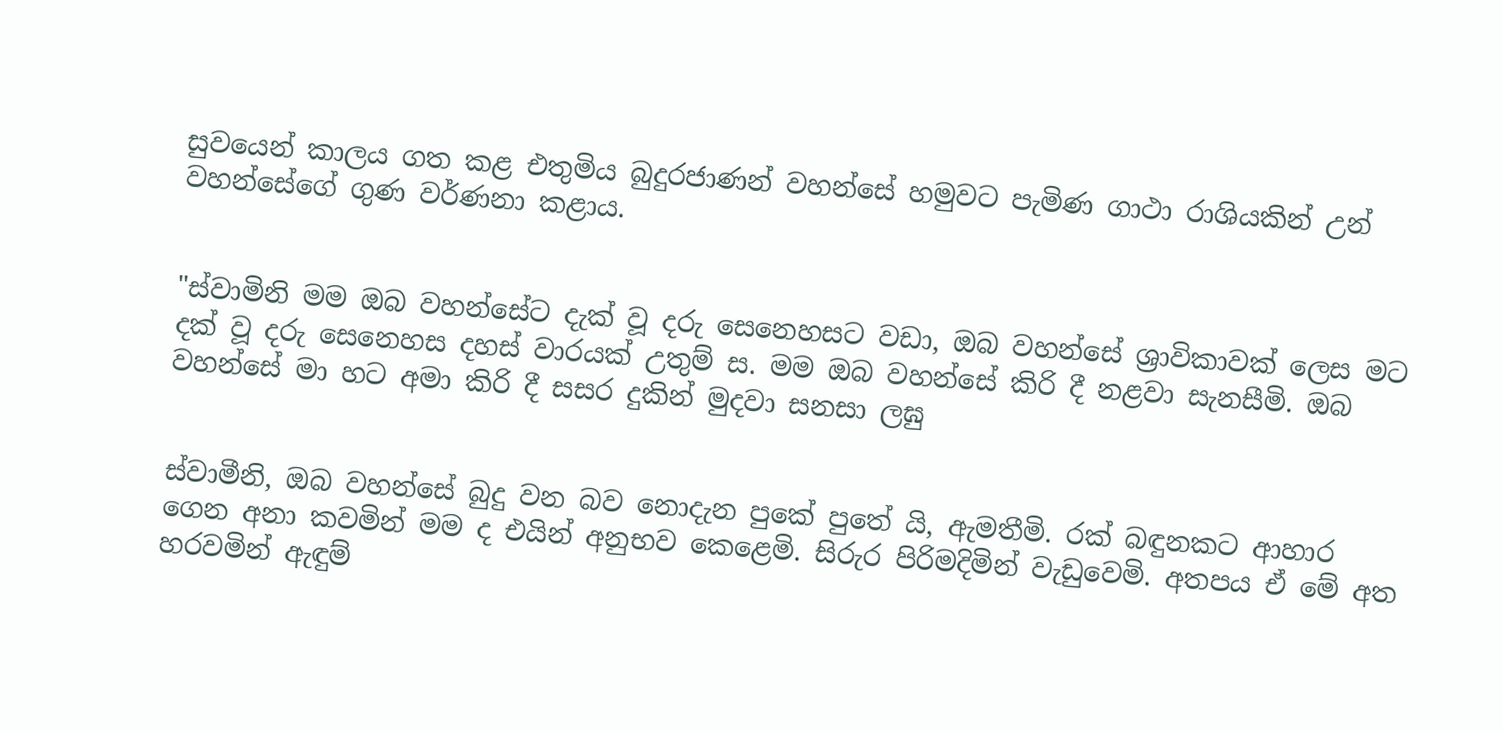සුවයෙන් කාලය ගත කළ එතුමිය බුදුරජාණන් වහන්සේ හමුවට පැමිණ ගාථා රාශියකින් උන් වහන්සේගේ ගුණ වර්ණනා කළාය.


"ස්වාමිනි මම ඔබ වහන්සේට දැක් වූ දරු සෙනෙහසට වඩා, ඔබ වහන්සේ ශ්‍රාවිකාවක් ලෙස මට දක් වූ දරු සෙනෙහස දහස් වාරයක් උතුම් ස. මම ඔබ වහන්සේ කිරි දී නළවා සැනසීමි. ඔබ වහන්සේ මා හට අමා කිරි දී සසර දුකින් මුදවා සනසා ලඝු


ස්වාමීනි, ඔබ වහන්සේ බුදු වන බව නොදැන පුකේ පුතේ යි, ඇමතීමි. රක් බඳුනකට ආහාර ගෙන අනා කවමින් මම ද එයින් අනුභව කෙළෙමි. සිරුර පිරිමදිමින් වැඩුවෙමි. අතපය ඒ මේ අත හරවමින් ඇඳුම්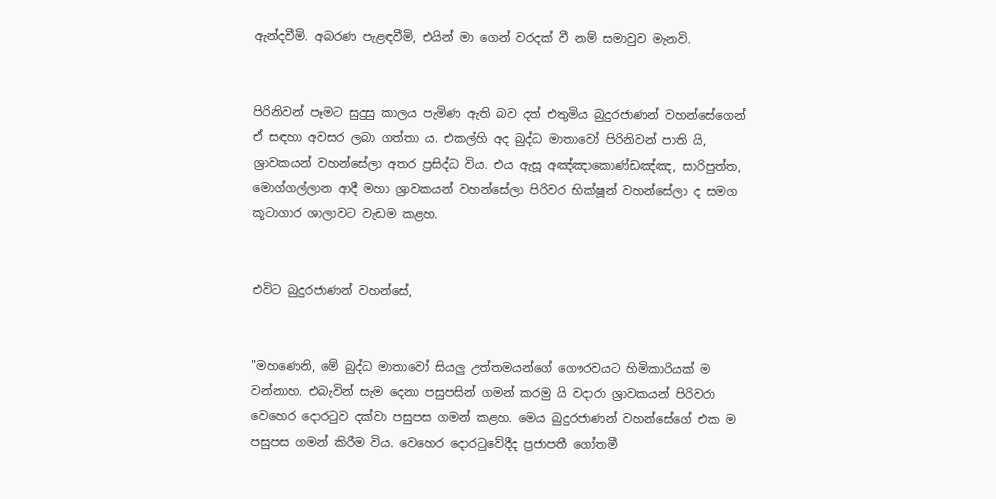ඇන්දවීමි. අබරණ පැළඳවීමි, එයින් මා ගෙන් වරදක් වී නම් සමාවුව මැනවි.


පිරිනිවන් පෑමට සුදුසු කාලය පැමිණ ඇති බව දත් එතුමිය බුදුරජාණන් වහන්සේගෙන් ඒ සඳහා අවසර ලබා ගත්තා ය. එකල්හි අද බුද්ධ මාතාවෝ පිරිනිවන් පාති යි, ශ්‍රාවකයන් වහන්සේලා අතර ප්‍රසිද්ධ විය. එය ඇසූ අඤ්ඤාකොණ්ඩඤ්ඤ, සාරිපුත්ත, මොග්ගල්ලාන ආදී මහා ශ්‍රාවකයන් වහන්සේලා පිරිවර භික්ෂූන් වහන්සේලා ද සමග කූටාගාර ශාලාවට වැඩම කළහ.


එවිට බුදුරජාණන් වහන්සේ,


"මහණෙනි, මේ බුද්ධ මාතාවෝ සියලු උත්තමයන්ගේ ගෞරවයට හිමිකාරියක් ම වන්නාහ. එබැවින් සැම දෙනා පසුපසින් ගමන් කරමු යි වදාරා ශ්‍රාවකයන් පිරිවරා වෙහෙර දොරටුව දක්වා පසුපස ගමන් කළහ. මෙය බුදුරජාණන් වහන්සේගේ එක ම පසුපස ගමන් කිරීම විය. වෙහෙර දොරටුවේදීද ප්‍රජාපතී ගෝතමී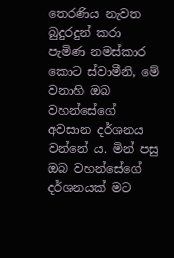තෙරණිය නැවත බුදුරදුන් කරා පැමිණ නමස්කාර කොට ස්වාමීනි, මේ වනාහි ඔබ වහන්සේගේ අවසාන දර්ශනය වන්නේ ය. මින් පසු ඔබ වහන්සේගේ දර්ශනයක් මට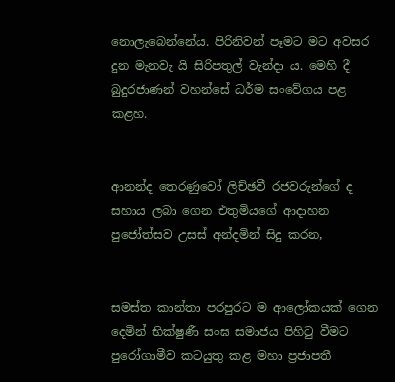නොලැබෙන්නේය. පිරිනිවන් පෑමට මට අවසර දුන මැනවැ යි සිරිපතුල් වැන්දා ය. මෙහි දී බුදුරජාණන් වහන්සේ ධර්ම සංවේගය පළ කළහ.


ආනන්ද තෙරණුවෝ ලිච්ඡවී රජවරුන්ගේ ද සහාය ලබා ගෙන එතුමියගේ ආදාහන පුජෝත්සව උසස් අන්දමින් සිදු කරන,


සමස්ත කාන්තා පරපුරට ම ආලෝකයක් ගෙන දෙමින් භික්ෂුණී සංඝ සමාජය පිහිටු වීමට පුරෝගාමීව කටයුතු කළ මහා ප්‍රජාපතී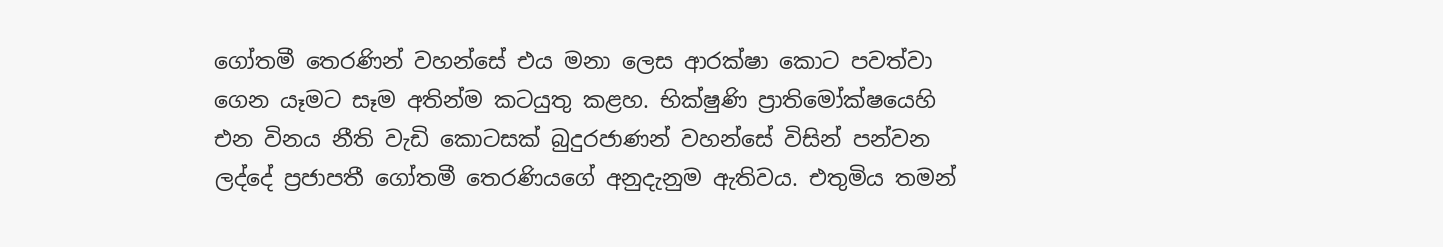ගෝතමී තෙරණින් වහන්සේ එය මනා ලෙස ආරක්ෂා කොට පවත්වා ගෙන යෑමට සෑම අතින්ම කටයුතු කළහ. භික්ෂුණි ප්‍රාතිමෝක්ෂයෙහි එන විනය නීති වැඩි කොටසක් බුදුරජාණන් වහන්සේ විසින් පන්වන ලද්දේ ප්‍රජාපතී ගෝතමී තෙරණියගේ අනුදැනුම ඇතිවය. එතුමිය තමන්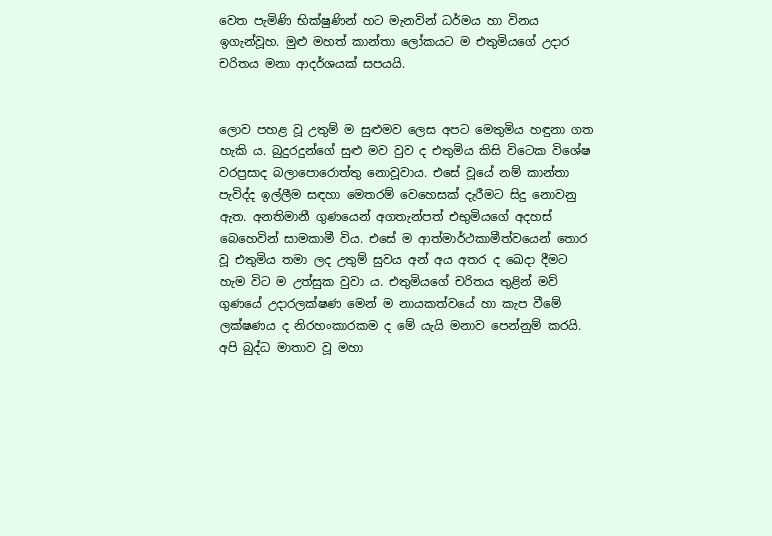වෙත පැමිණි භික්ෂුණින් හට මැනවින් ධර්මය හා විනය ඉගැන්වූහ. මුළු මහත් කාන්තා ලෝකයට ම එතුමියගේ උදාර චරිතය මනා ආදර්ශයක් සපයයි.


ලොව පහළ වූ උතුම් ම සුළුමව ලෙස අපට මෙතුමිය හඳුනා ගත හැකි ය. බුදුරදුන්ගේ සුළු මව වුව ද එතුමිය කිසි විටෙක විශේෂ වරප්‍රසාද බලාපොරොත්තු නොවූවාය. එසේ වූයේ නම් කාන්තා පැවිද්ද ඉල්ලීම සඳහා මෙතරම් වෙහෙසක් දැරීමට සිදු නොවනු ඇත. අනතිමානී ගුණයෙන් අගතැන්පත් එභුමියගේ අදහස් බෙහෙවින් සාමකාමී විය. එසේ ම ආත්මාර්ථකාමීත්වයෙන් තොර වූ එතුමිය තමා ලද උතුම් සුවය අන් අය අතර ද ඛෙදා දීමට හැම විට ම උත්සුක වුවා ය. එතුමියගේ චරිතය තුළින් මව් ගුණයේ උදාරලක්ෂණ මෙන් ම නායකත්වයේ හා කැප වීමේ ලක්ෂණය ද නිරහංකාරකම ද මේ යැයි මනාව පෙන්නුම් කරයි. අපි බුද්ධ මාතාව වූ මහා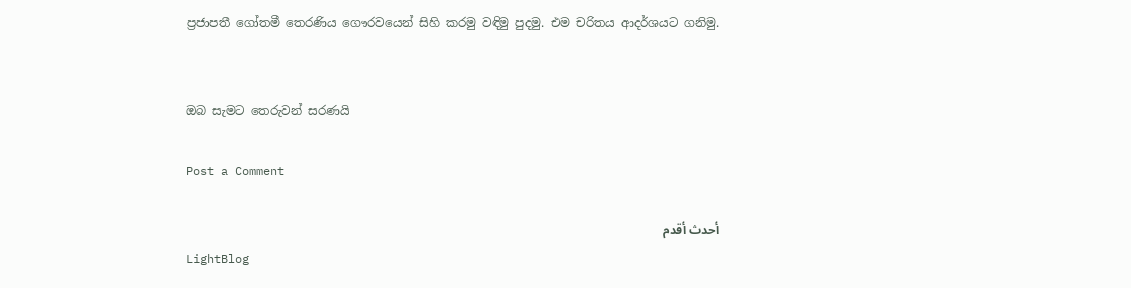ප්‍රජාපතී ගෝතමී තෙරණිය ගෞරවයෙන් සිහි කරමු වඳිමු පුදමු. එම චරිතය ආදර්ශයට ගනිමු.


ඔබ සැමට තෙරුවන් සරණයි

Post a Comment

أحدث أقدم
LightBlog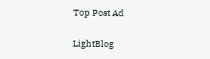Top Post Ad

LightBlog